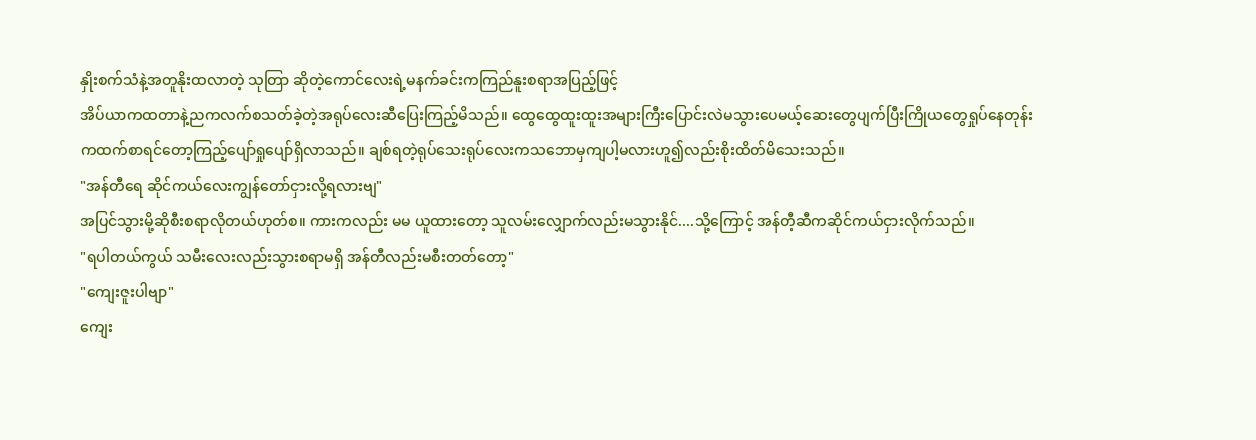နှိုးစက်သံနဲ့အတူနိုးထလာတဲ့ သုတြာ ဆိုတဲ့ကောင်လေးရဲ့မနက်ခင်းကကြည်နူးစရာအပြည့်ဖြင့်
အိပ်ယာကထတာနဲ့ညကလက်စသတ်ခဲ့တဲ့အရုပ်လေးဆီပြေးကြည့်မိသည်။ ထွေထွေထူးထူးအများကြီးပြောင်းလဲမသွားပေမယ့်ဆေးတွေပျက်ပြီးကြိုယတွေရှုပ်နေတုန်းကထက်စာရင်တော့ကြည့်ပျော်ရှုပျော်ရှိလာသည်။ ချစ်ရတဲ့ရုပ်သေးရုပ်လေးကသဘောမှကျပါ့မလားဟူ၍လည်းစိုးထိတ်မိသေးသည်။
"အန်တီရေ ဆိုင်ကယ်လေးကျွန်တော်ငှားလို့ရလားဗျ"
အပြင်သွားမို့ဆိုစီးစရာလိုတယ်ဟုတ်စ။ ကားကလည်း မမ ယူထားတော့ သူလမ်းလျှောက်လည်းမသွားနိုင်....သို့ကြောင့် အန်တီ့ဆီကဆိုင်ကယ်ငှားလိုက်သည်။
"ရပါတယ်ကွယ် သမီးလေးလည်းသွားစရာမရှိ အန်တီလည်းမစီးတတ်တော့"
"ကျေးဇူးပါဗျာ"
ကျေး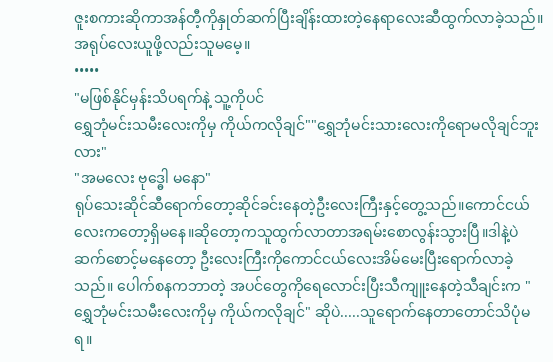ဇူးစကားဆိုကာအန်တီ့ကိုနှုတ်ဆက်ပြီးချိန်းထားတဲ့နေရာလေးဆီထွက်လာခဲ့သည်။ အရုပ်လေးယူဖို့လည်းသူမမေ့။
•••••
"မဖြစ်နိုင်မှန်းသိပရက်နဲ့ သူ့ကိုပင်
ရွှေဘုံမင်းသမီးလေးကိုမှ ကိုယ်ကလိုချင်""ရွှေဘုံမင်းသားလေးကိုရောမလိုချင်ဘူးလား"
"အမလေး ဗုဒ္ဓေါ မနော"
ရုပ်သေးဆိုင်ဆီရောက်တော့ဆိုင်ခင်းနေတဲ့ဦးလေးကြီးနှင့်တွေ့သည်။ကောင်ငယ်လေးကတော့ရှိမနေ။ဆိုတော့ကသူထွက်လာတာအရမ်းစောလွန်းသွားပြီ။ဒါနဲ့ပဲ ဆက်စောင့်မနေတော့ ဦးလေးကြီးကိုကောင်ငယ်လေးအိမ်မေးပြီးရောက်လာခဲ့သည်။ ပေါက်စနကဘာတဲ့ အပင်တွေကိုရေလောင်းပြီးသီကျူးနေတဲ့သီချင်းက "ရွှေဘုံမင်းသမီးလေးကိုမှ ကိုယ်ကလိုချင်" ဆိုပဲ.....သူရောက်နေတာတောင်သိပုံမရ။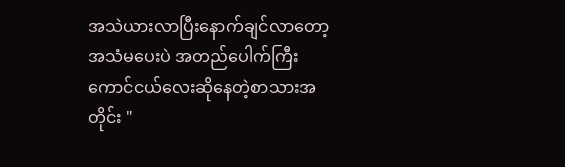အသဲယားလာပြီးနောက်ချင်လာတော့အသံမပေးပဲ အတည်ပေါက်ကြီး ကောင်ငယ်လေးဆိုနေတဲ့စာသားအတိုင်း "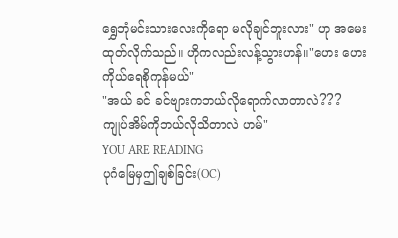ရွှေဘုံမင်းသားလေးကိုရော မလိုချင်ဘူးလား" ဟု အမေးထုတ်လိုက်သည်။ ဟိုကလည်းလန့်သွားဟန်။"ဟေး ဟေး ကိုယ်ရေစိုကုန်မယ်"
"အယ် ခင် ခင်ဗျားကဘယ်လိုရောက်လာတာလဲ???
ကျုပ်အိမ်ကိုဘယ်လိုသိတာလဲ ဟမ်"
YOU ARE READING
ပုဂံမြေမှဤချစ်ခြင်း(OC)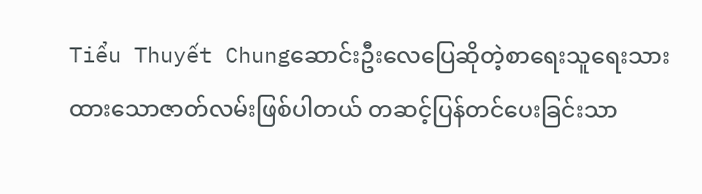Tiểu Thuyết Chungဆောင်းဦးလေပြေဆိုတဲ့စာရေးသူရေးသားထားသောဇာတ်လမ်းဖြစ်ပါတယ် တဆင့်ပြန်တင်ပေးခြင်းသာ